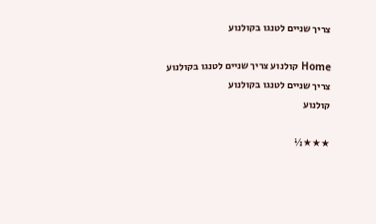צריך שניים לטנגו בקולנוע

Home קולנוע צריך שניים לטנגו בקולנוע
צריך שניים לטנגו בקולנוע
קולנוע

★★★½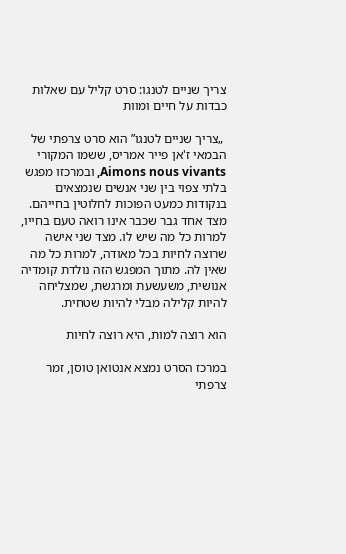צריך שניים לטנגו: סרט קליל עם שאלות כבדות על חיים ומוות

 „צריך שניים לטנגו” הוא סרט צרפתי של הבמאי ז'אן פייר אמריס, ששמו המקורי Aimons nous vivants, ובמרכזו מפגש בלתי צפוי בין שני אנשים שנמצאים בנקודות כמעט הפוכות לחלוטין בחייהם. מצד אחד גבר שכבר אינו רואה טעם בחייו, למרות כל מה שיש לו. מצד שני אישה שרוצה לחיות בכל מאודה, למרות כל מה שאין לה. מתוך המפגש הזה נולדת קומדיה אנושית, משעשעת ומרגשת, שמצליחה להיות קלילה מבלי להיות שטחית.

הוא רוצה למות, היא רוצה לחיות

במרכז הסרט נמצא אנטואן טוסן, זמר צרפתי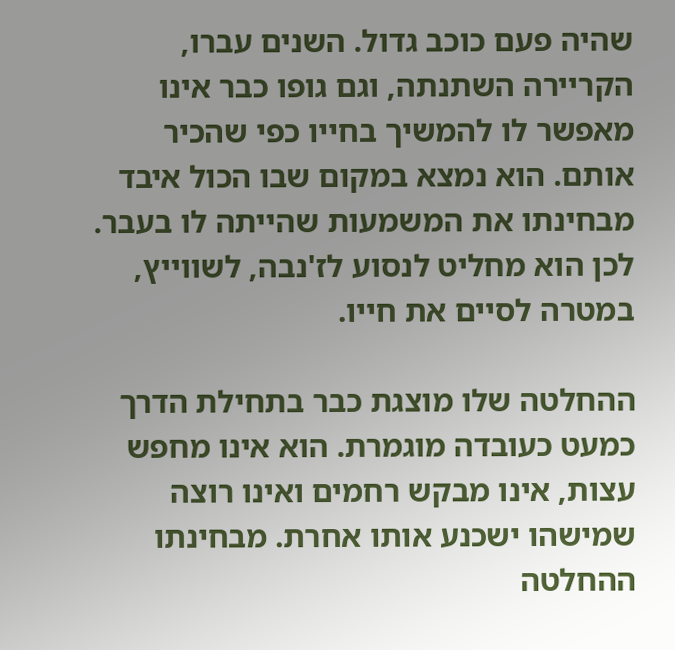שהיה פעם כוכב גדול. השנים עברו, הקריירה השתנתה, וגם גופו כבר אינו מאפשר לו להמשיך בחייו כפי שהכיר אותם. הוא נמצא במקום שבו הכול איבד מבחינתו את המשמעות שהייתה לו בעבר.
לכן הוא מחליט לנסוע לז'נבה, לשווייץ, במטרה לסיים את חייו.

ההחלטה שלו מוצגת כבר בתחילת הדרך כמעט כעובדה מוגמרת. הוא אינו מחפש עצות, אינו מבקש רחמים ואינו רוצה שמישהו ישכנע אותו אחרת. מבחינתו ההחלטה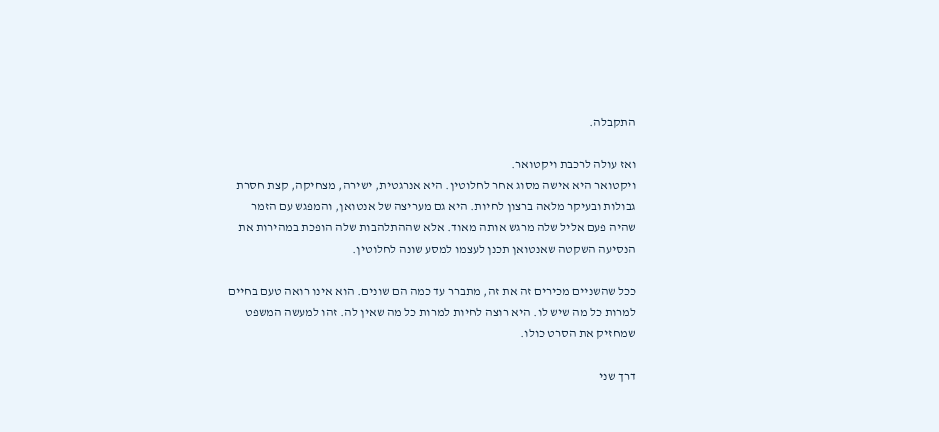התקבלה.

ואז עולה לרכבת ויקטואר.
ויקטואר היא אישה מסוג אחר לחלוטין. היא אנרגטית, ישירה, מצחיקה, קצת חסרת גבולות ובעיקר מלאה ברצון לחיות. היא גם מעריצה של אנטואן, והמפגש עם הזמר שהיה פעם אליל שלה מרגש אותה מאוד. אלא שההתלהבות שלה הופכת במהירות את הנסיעה השקטה שאנטואן תכנן לעצמו למסע שונה לחלוטין.

ככל שהשניים מכירים זה את זה, מתברר עד כמה הם שונים. הוא אינו רואה טעם בחיים למרות כל מה שיש לו. היא רוצה לחיות למרות כל מה שאין לה. זהו למעשה המשפט שמחזיק את הסרט כולו.

דרך שני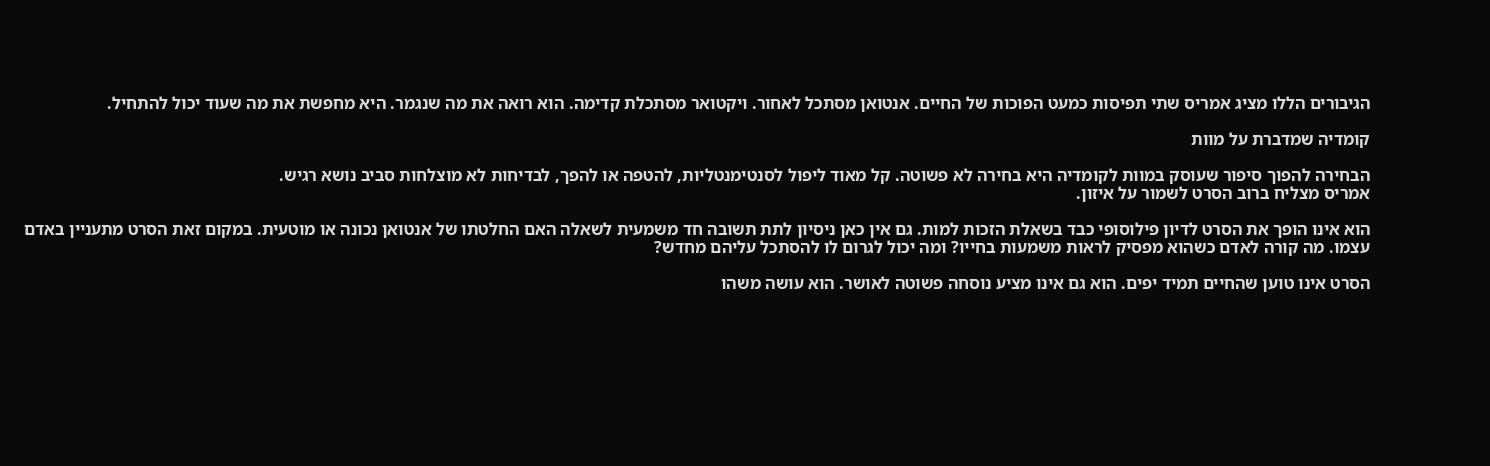הגיבורים הללו מציג אמריס שתי תפיסות כמעט הפוכות של החיים. אנטואן מסתכל לאחור. ויקטואר מסתכלת קדימה. הוא רואה את מה שנגמר. היא מחפשת את מה שעוד יכול להתחיל.

קומדיה שמדברת על מוות

הבחירה להפוך סיפור שעוסק במוות לקומדיה היא בחירה לא פשוטה. קל מאוד ליפול לסנטימנטליות, להטפה או להפך, לבדיחות לא מוצלחות סביב נושא רגיש.
אמריס מצליח ברוב הסרט לשמור על איזון.

הוא אינו הופך את הסרט לדיון פילוסופי כבד בשאלת הזכות למות. גם אין כאן ניסיון לתת תשובה חד משמעית לשאלה האם החלטתו של אנטואן נכונה או מוטעית. במקום זאת הסרט מתעניין באדם עצמו. מה קורה לאדם כשהוא מפסיק לראות משמעות בחייו? ומה יכול לגרום לו להסתכל עליהם מחדש?

הסרט אינו טוען שהחיים תמיד יפים. הוא גם אינו מציע נוסחה פשוטה לאושר. הוא עושה משהו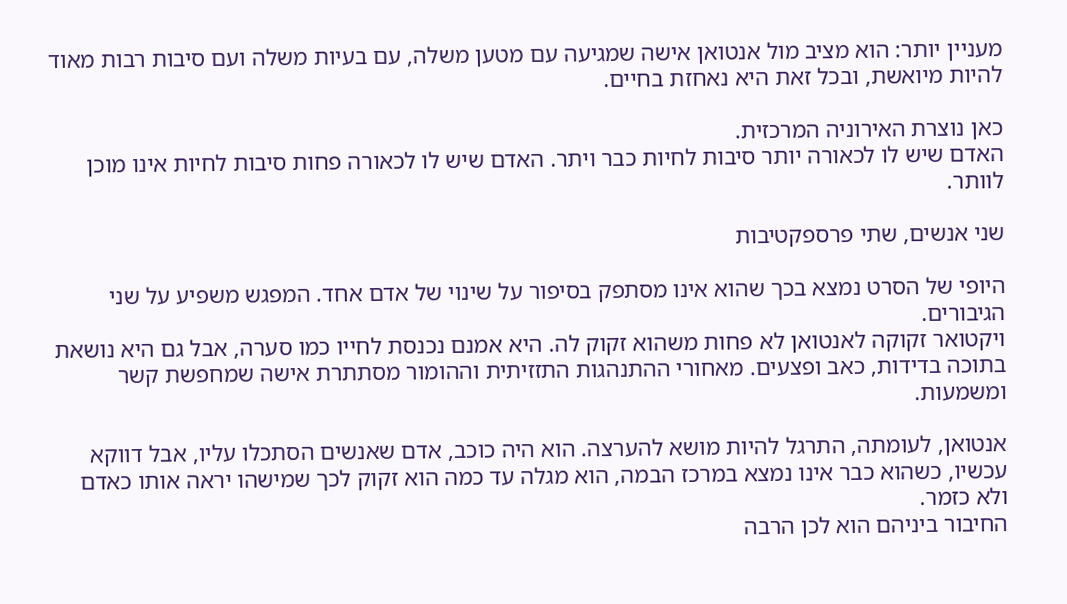מעניין יותר: הוא מציב מול אנטואן אישה שמגיעה עם מטען משלה, עם בעיות משלה ועם סיבות רבות מאוד להיות מיואשת, ובכל זאת היא נאחזת בחיים.

כאן נוצרת האירוניה המרכזית.
האדם שיש לו לכאורה יותר סיבות לחיות כבר ויתר. האדם שיש לו לכאורה פחות סיבות לחיות אינו מוכן לוותר.

שני אנשים, שתי פרספקטיבות

היופי של הסרט נמצא בכך שהוא אינו מסתפק בסיפור על שינוי של אדם אחד. המפגש משפיע על שני הגיבורים.
ויקטואר זקוקה לאנטואן לא פחות משהוא זקוק לה. היא אמנם נכנסת לחייו כמו סערה, אבל גם היא נושאת בתוכה בדידות, כאב ופצעים. מאחורי ההתנהגות התזזיתית וההומור מסתתרת אישה שמחפשת קשר ומשמעות.

אנטואן, לעומתה, התרגל להיות מושא להערצה. הוא היה כוכב, אדם שאנשים הסתכלו עליו, אבל דווקא עכשיו, כשהוא כבר אינו נמצא במרכז הבמה, הוא מגלה עד כמה הוא זקוק לכך שמישהו יראה אותו כאדם ולא כזמר.
החיבור ביניהם הוא לכן הרבה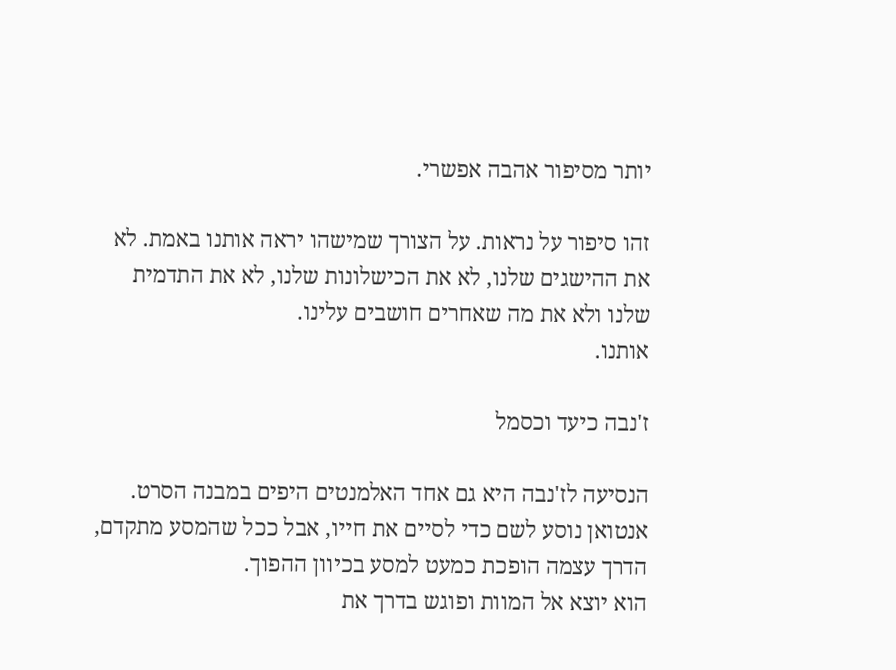יותר מסיפור אהבה אפשרי.

זהו סיפור על נראות. על הצורך שמישהו יראה אותנו באמת. לא את ההישגים שלנו, לא את הכישלונות שלנו, לא את התדמית שלנו ולא את מה שאחרים חושבים עלינו.
אותנו.

ז'נבה כיעד וכסמל

הנסיעה לז'נבה היא גם אחד האלמנטים היפים במבנה הסרט. אנטואן נוסע לשם כדי לסיים את חייו, אבל ככל שהמסע מתקדם, הדרך עצמה הופכת כמעט למסע בכיוון ההפוך.
הוא יוצא אל המוות ופוגש בדרך את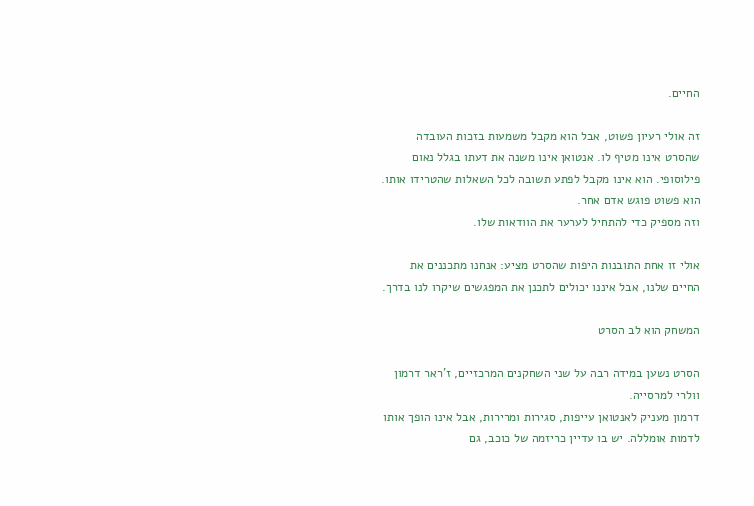החיים.

זה אולי רעיון פשוט, אבל הוא מקבל משמעות בזכות העובדה שהסרט אינו מטיף לו. אנטואן אינו משנה את דעתו בגלל נאום פילוסופי. הוא אינו מקבל לפתע תשובה לכל השאלות שהטרידו אותו. הוא פשוט פוגש אדם אחר.
וזה מספיק כדי להתחיל לערער את הוודאות שלו.

אולי זו אחת התובנות היפות שהסרט מציע: אנחנו מתכננים את החיים שלנו, אבל איננו יכולים לתכנן את המפגשים שיקרו לנו בדרך.

המשחק הוא לב הסרט

הסרט נשען במידה רבה על שני השחקנים המרכזיים, ז'ראר דרמון וולרי למרסייה.
דרמון מעניק לאנטואן עייפות, סגירות ומרירות, אבל אינו הופך אותו לדמות אומללה. יש בו עדיין כריזמה של כוכב, גם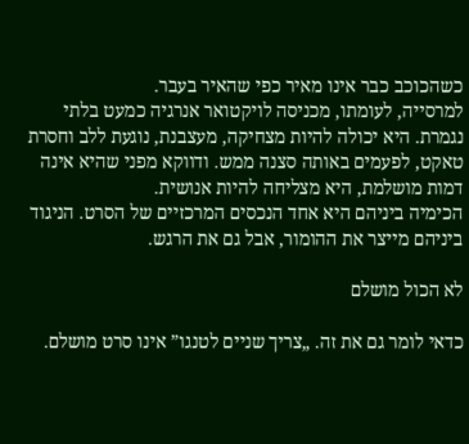כשהכוכב כבר אינו מאיר כפי שהאיר בעבר.
למרסייה, לעומתו, מכניסה לויקטואר אנרגיה כמעט בלתי נגמרת. היא יכולה להיות מצחיקה, מעצבנת, נוגעת ללב וחסרת טאקט, לפעמים באותה סצנה ממש. ודווקא מפני שהיא אינה דמות מושלמת, היא מצליחה להיות אנושית.
הכימיה ביניהם היא אחד הנכסים המרכזיים של הסרט. הניגוד ביניהם מייצר את ההומור, אבל גם את הרגש.

לא הכול מושלם

כדאי לומר גם את זה. „צריך שניים לטנגו” אינו סרט מושלם.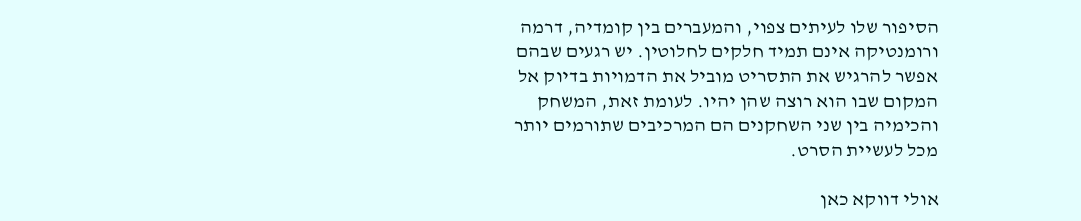הסיפור שלו לעיתים צפוי, והמעברים בין קומדיה, דרמה ורומנטיקה אינם תמיד חלקים לחלוטין. יש רגעים שבהם אפשר להרגיש את התסריט מוביל את הדמויות בדיוק אל המקום שבו הוא רוצה שהן יהיו. לעומת זאת, המשחק והכימיה בין שני השחקנים הם המרכיבים שתורמים יותר מכל לעשיית הסרט.

אולי דווקא כאן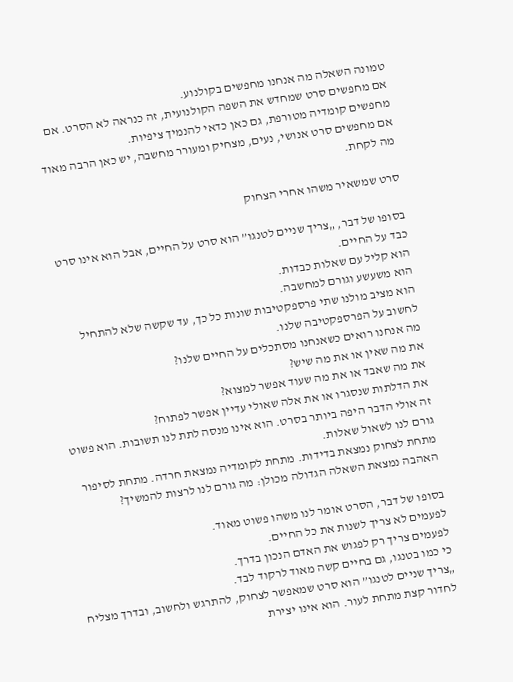טמונה השאלה מה אנחנו מחפשים בקולנוע.
אם מחפשים סרט שמחדש את השפה הקולנועית, זה כנראה לא הסרט. אם מחפשים קומדיה מטורפת, גם כאן כדאי להנמיך ציפיות.
אם מחפשים סרט אנושי, נעים, מצחיק ומעורר מחשבה, יש כאן הרבה מאוד מה לקחת.

סרט שמשאיר משהו אחרי הצחוק

בסופו של דבר, „צריך שניים לטנגו” הוא סרט על החיים, אבל הוא אינו סרט כבד על החיים.
הוא קליל עם שאלות כבדות.
הוא משעשע וגורם למחשבה.
הוא מציב מולנו שתי פרספקטיבות שונות כל כך, עד שקשה שלא להתחיל לחשוב על הפרספקטיבה שלנו.
מה אנחנו רואים כשאנחנו מסתכלים על החיים שלנו?
את מה שאין או את מה שיש?
את מה שאבד או את מה שעוד אפשר למצוא?
את הדלתות שנסגרו או את אלה שאולי עדיין אפשר לפתוח?
זה אולי הדבר היפה ביותר בסרט. הוא אינו מנסה לתת לנו תשובות. הוא פשוט גורם לנו לשאול שאלות.
מתחת לצחוק נמצאת בדידות. מתחת לקומדיה נמצאת חרדה. מתחת לסיפור האהבה נמצאת השאלה הגדולה מכולן: מה גורם לנו לרצות להמשיך?

בסופו של דבר, הסרט אומר לנו משהו פשוט מאוד.
לפעמים לא צריך לשנות את כל החיים.
לפעמים צריך רק לפגוש את האדם הנכון בדרך.
כי כמו בטנגו, גם בחיים קשה מאוד לרקוד לבד.
„צריך שניים לטנגו” הוא סרט שמאפשר לצחוק, להתרגש ולחשוב, ובדרך מצליח לחדור קצת מתחת לעור. הוא אינו יצירת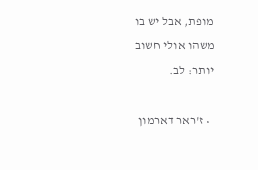מופת, אבל יש בו משהו אולי חשוב יותר: לב.

  • ז'ראר דארמון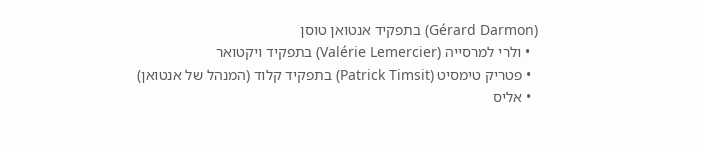(Gérard Darmon) בתפקיד אנטואן טוסן
  • ולרי למרסייה (Valérie Lemercier) בתפקיד ויקטואר
  • פטריק טימסיט (Patrick Timsit) בתפקיד קלוד (המנהל של אנטואן)
  • אליס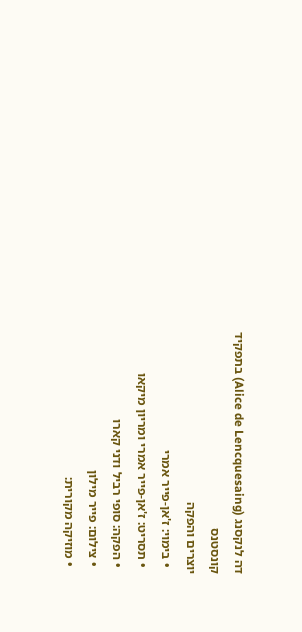דה לנקסנג (Alice de Lencquesaing) בתפקיד קונסטנס
יוצרים והפקה
  • בימוי: ז'אן-פייר אמרי
  • תסריט: ז'אן-פייר אמרי ומריון מיקאו
  • הפקה: סופי רביל ודני קארו
  • צילום: פייר מילון
  • מוזיקה מקורית: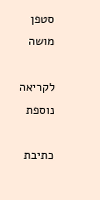סטפן מושה

לקריאה נוספת

כתיבת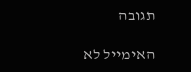תגובה

האימייל לא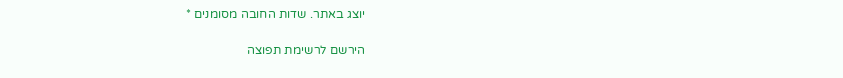יוצג באתר. שדות החובה מסומנים *

הירשם לרשימת תפוצה